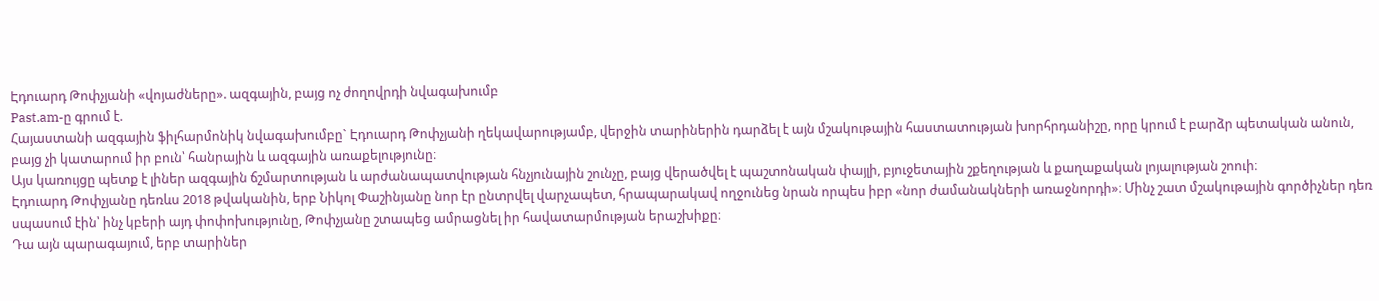Էդուարդ Թոփչյանի «վոյաժները». ազգային, բայց ոչ ժողովրդի նվագախումբ
Past.am-ը գրում է.
Հայաստանի ազգային ֆիլհարմոնիկ նվագախումբը` Էդուարդ Թոփչյանի ղեկավարությամբ, վերջին տարիներին դարձել է այն մշակութային հաստատության խորհրդանիշը, որը կրում է բարձր պետական անուն, բայց չի կատարում իր բուն՝ հանրային և ազգային առաքելությունը։
Այս կառույցը պետք է լիներ ազգային ճշմարտության և արժանապատվության հնչյունային շունչը, բայց վերածվել է պաշտոնական փայլի, բյուջետային շքեղության և քաղաքական լոյալության շոուի։
Էդուարդ Թոփչյանը դեռևս 2018 թվականին, երբ Նիկոլ Փաշինյանը նոր էր ընտրվել վարչապետ, հրապարակավ ողջունեց նրան որպես իբր «նոր ժամանակների առաջնորդի»։ Մինչ շատ մշակութային գործիչներ դեռ սպասում էին՝ ինչ կբերի այդ փոփոխությունը, Թոփչյանը շտապեց ամրացնել իր հավատարմության երաշխիքը։
Դա այն պարագայում, երբ տարիներ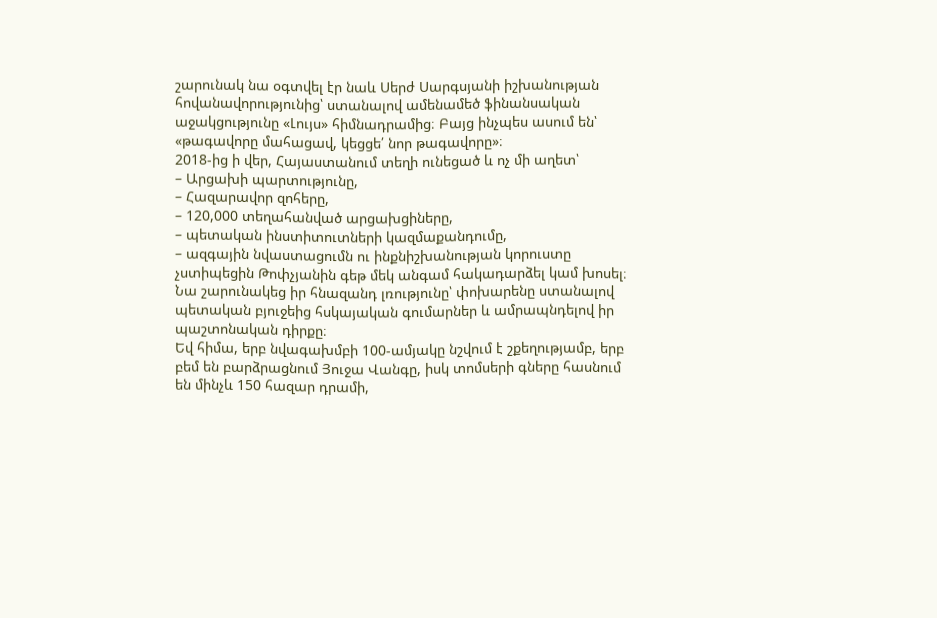շարունակ նա օգտվել էր նաև Սերժ Սարգսյանի իշխանության հովանավորությունից՝ ստանալով ամենամեծ ֆինանսական աջակցությունը «Լույս» հիմնադրամից։ Բայց ինչպես ասում են՝ «թագավորը մահացավ, կեցցե՛ նոր թագավորը»։
2018-ից ի վեր, Հայաստանում տեղի ունեցած և ոչ մի աղետ՝
– Արցախի պարտությունը,
– Հազարավոր զոհերը,
– 120,000 տեղահանված արցախցիները,
– պետական ինստիտուտների կազմաքանդումը,
– ազգային նվաստացումն ու ինքնիշխանության կորուստը չստիպեցին Թոփչյանին գեթ մեկ անգամ հակադարձել կամ խոսել։ Նա շարունակեց իր հնազանդ լռությունը՝ փոխարենը ստանալով պետական բյուջեից հսկայական գումարներ և ամրապնդելով իր պաշտոնական դիրքը։
Եվ հիմա, երբ նվագախմբի 100-ամյակը նշվում է շքեղությամբ, երբ բեմ են բարձրացնում Յուջա Վանգը, իսկ տոմսերի գները հասնում են մինչև 150 հազար դրամի,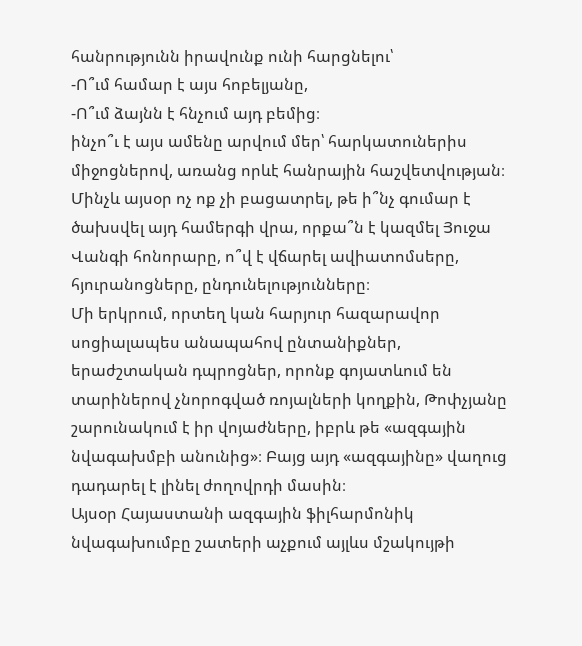հանրությունն իրավունք ունի հարցնելու՝
-Ո՞ւմ համար է այս հոբելյանը,
-Ո՞ւմ ձայնն է հնչում այդ բեմից։
ինչո՞ւ է այս ամենը արվում մեր՝ հարկատուներիս միջոցներով, առանց որևէ հանրային հաշվետվության։
Մինչև այսօր ոչ ոք չի բացատրել, թե ի՞նչ գումար է ծախսվել այդ համերգի վրա, որքա՞ն է կազմել Յուջա Վանգի հոնորարը, ո՞վ է վճարել ավիատոմսերը, հյուրանոցները, ընդունելությունները։
Մի երկրում, որտեղ կան հարյուր հազարավոր սոցիալապես անապահով ընտանիքներ, երաժշտական դպրոցներ, որոնք գոյատևում են տարիներով չնորոգված ռոյալների կողքին, Թոփչյանը շարունակում է իր վոյաժները, իբրև թե «ազգային նվագախմբի անունից»։ Բայց այդ «ազգայինը» վաղուց դադարել է լինել ժողովրդի մասին։
Այսօր Հայաստանի ազգային ֆիլհարմոնիկ նվագախումբը շատերի աչքում այլևս մշակույթի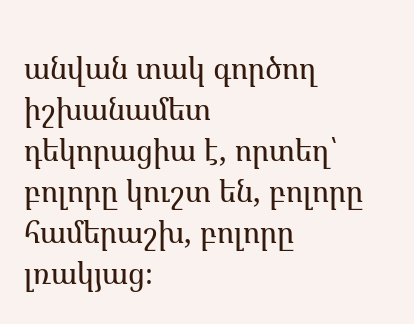անվան տակ գործող իշխանամետ դեկորացիա է, որտեղ՝ բոլորը կուշտ են, բոլորը համերաշխ, բոլորը լռակյաց։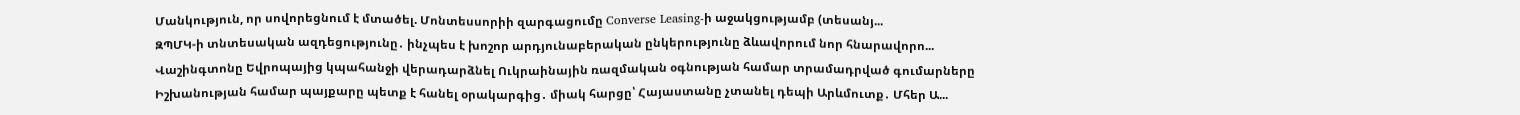Մանկություն, որ սովորեցնում է մտածել. Մոնտեսսորիի զարգացումը Converse Leasing-ի աջակցությամբ (տեսանյ...
ԶՊՄԿ-ի տնտեսական ազդեցությունը․ ինչպես է խոշոր արդյունաբերական ընկերությունը ձևավորում նոր հնարավորո...
Վաշինգտոնը Եվրոպայից կպահանջի վերադարձնել Ուկրաինային ռազմական օգնության համար տրամադրված գումարները
Իշխանության համար պայքարը պետք է հանել օրակարգից․ միակ հարցը՝ Հայաստանը չտանել դեպի Արևմուտք․ Մհեր Ա...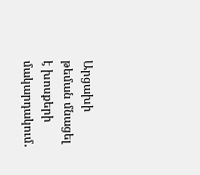Արցախի թեման մնացել է խոսքերի մակարդակում․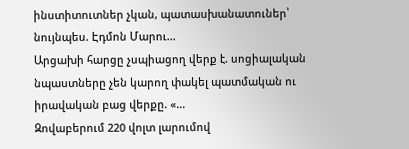ինստիտուտներ չկան, պատասխանատուներ՝ նույնպես. Էդմոն Մարու...
Արցախի հարցը չսպիացող վերք է. սոցիալական նպաստները չեն կարող փակել պատմական ու իրավական բաց վերքը. «...
Զովաբերում 220 վոլտ լարումով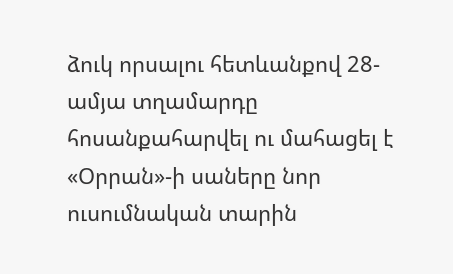ձուկ որսալու հետևանքով 28-ամյա տղամարդը հոսանքահարվել ու մահացել է
«Օրրան»-ի սաները նոր ուսումնական տարին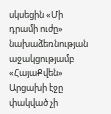սկսեցին «Մի դրամի ուժը» նախաձեռնության աջակցությամբ
«ՀայաՔվեն» Արցախի էջը փակված չի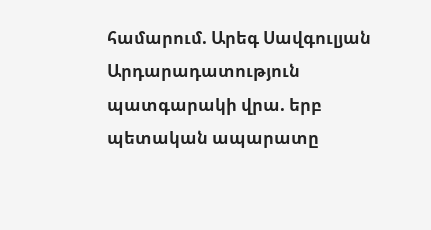համարում. Արեգ Սավգուլյան
Արդարադատություն պատգարակի վրա. երբ պետական ապարատը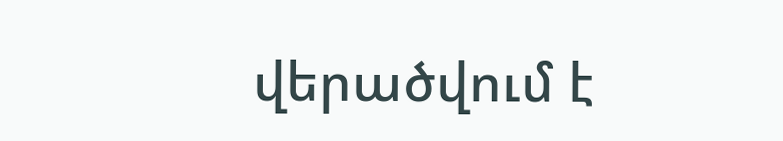վերածվում է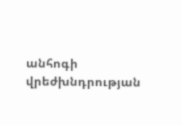անհոգի վրեժխնդրության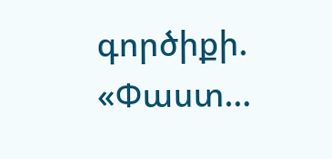գործիքի. «Փաստ...